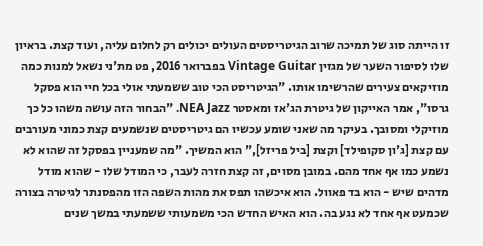זו הייתה סוג של תמיכה שרוב הגיטריסטים העולים יכולים רק לחלום עליה, ועוד קצת. בראיון שלו לסיפור השער של מגזין Vintage Guitar בפברואר 2016, פט מת'ני נשאל למנות כמה מוזיקאים צעירים שהרשימו אותו. "הגיטריסט הכי טוב ששמעתי אולי בכל חיי הוא פסקל גרסו", אמר האייקון של גיטרת הג'אז ומאסטר NEA Jazz. "הבחור הזה עושה משהו כל כך מוזיקלי ומסובך. בעיקר מה שאני שומע עכשיו הם גיטריסטים שנשמעים קצת כמוני מעורבים עם קצת [ג'ון סקופילד] וקצת [ביל פריזל]," הוא המשיך. "מה שמעניין בפסקל זה שהוא לא נשמע כמו אף אחד מהם. במובן מסוים, זה קצת חזרה לעבר, כי המודל שלו - שהוא מודל מדהים שיש - הוא בד פאוול. הוא איכשהו תפס את מהות השפה הזו מהפסנתר לגיטרה בצורה שכמעט אף אחד לא נגע בה. הוא האיש החדש הכי משמעותי ששמעתי במשך שנים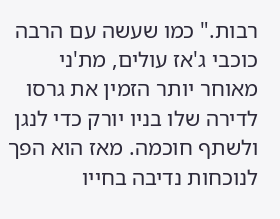רבות." כמו שעשה עם הרבה כוכבי ג'אז עולים, מת'ני מאוחר יותר הזמין את גרסו לדירה שלו בניו יורק כדי לנגן ולשתף חוכמה. מאז הוא הפך לנוכחות נדיבה בחייו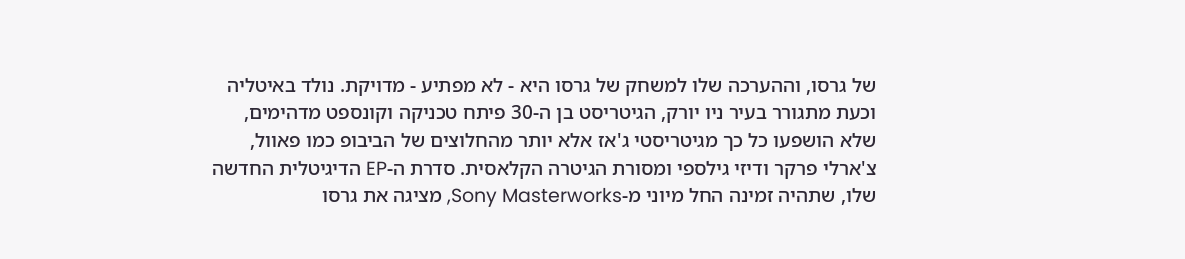של גרסו, וההערכה שלו למשחק של גרסו היא - לא מפתיע - מדויקת. נולד באיטליה וכעת מתגורר בעיר ניו יורק, הגיטריסט בן ה-30 פיתח טכניקה וקונספט מדהימים, שלא הושפעו כל כך מגיטריסטי ג'אז אלא יותר מהחלוצים של הביבופ כמו פאוול, צ'ארלי פרקר ודיזי גילספי ומסורת הגיטרה הקלאסית. סדרת ה-EP הדיגיטלית החדשה שלו, שתהיה זמינה החל מיוני מ-Sony Masterworks, מציגה את גרסו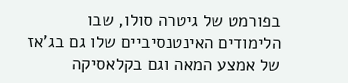בפורמט של גיטרה סולו, שבו הלימודים האינטנסיביים שלו גם בג'אז של אמצע המאה וגם בקלאסיקה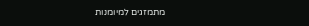מתמזגים למיומנות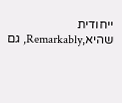ייחודית שהיא,Remarkably, גם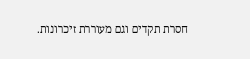חסרת תקדים וגם מעוררת זיכרונות.